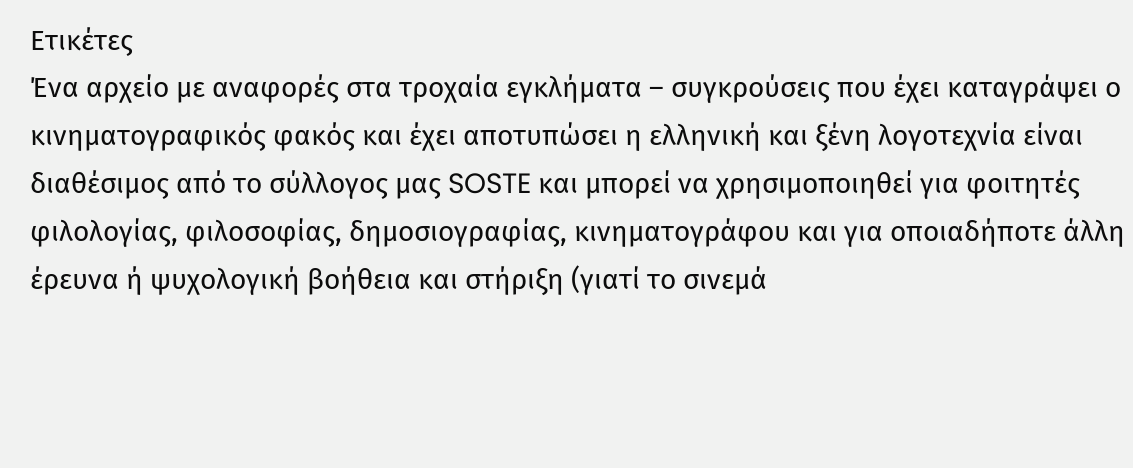Ετικέτες
Ένα αρχείο με αναφορές στα τροχαία εγκλήματα – συγκρούσεις που έχει καταγράψει ο κινηματογραφικός φακός και έχει αποτυπώσει η ελληνική και ξένη λογοτεχνία είναι διαθέσιμος από το σύλλογος μας SOSTE και μπορεί να χρησιμοποιηθεί για φοιτητές φιλολογίας, φιλοσοφίας, δημοσιογραφίας, κινηματογράφου και για οποιαδήποτε άλλη έρευνα ή ψυχολογική βοήθεια και στήριξη (γιατί το σινεμά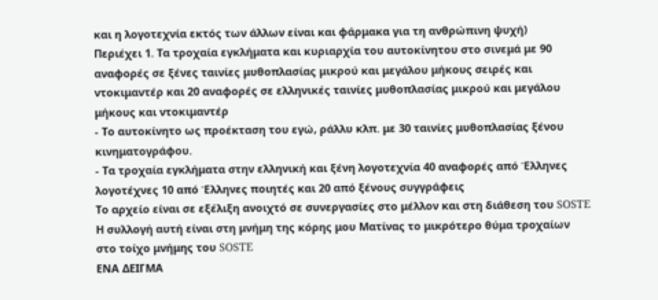και η λογοτεχνία εκτός των άλλων είναι και φάρμακα για τη ανθρώπινη ψυχή)
Περιέχει 1. Τα τροχαία εγκλήματα και κυριαρχία του αυτοκίνητου στο σινεμά με 90 αναφορές σε ξένες ταινίες μυθοπλασίας μικρού και μεγάλου μήκους σειρές και ντοκιμαντέρ και 20 αναφορές σε ελληνικές ταινίες μυθοπλασίας μικρού και μεγάλου μήκους και ντοκιμαντέρ
- Το αυτοκίνητο ως προέκταση του εγώ, ράλλυ κλπ. με 30 ταινίες μυθοπλασίας ξένου κινηματογράφου.
- Τα τροχαία εγκλήματα στην ελληνική και ξένη λογοτεχνία 40 αναφορές από Έλληνες λογοτέχνες 10 από Έλληνες ποιητές και 20 από ξένους συγγράφεις
Το αρχείο είναι σε εξέλιξη ανοιχτό σε συνεργασίες στο μέλλον και στη διάθεση του SOSTE Η συλλογή αυτή είναι στη μνήμη της κόρης μου Ματίνας το μικρότερο θύμα τροχαίων στο τοίχο μνήμης του SOSTE
ΕΝΑ ΔΕΙΓΜΑ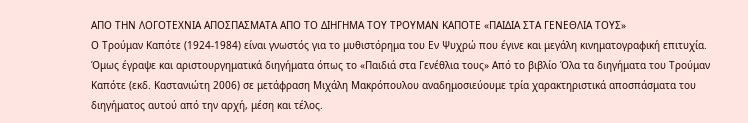ΑΠΟ ΤΗΝ ΛΟΓΟΤΕΧΝΙΑ ΑΠΟΣΠΑΣΜΑΤΑ ΑΠΟ ΤΟ ΔΙΗΓΗΜΑ ΤΟΥ ΤΡΟΥΜΑΝ ΚΑΠΟΤΕ «ΠΑΙΔΙΑ ΣΤΑ ΓΕΝΕΘΛΙΑ ΤΟΥΣ»
Ο Τρούμαν Καπότε (1924-1984) είναι γνωστός για το μυθιστόρημα του Εν Ψυχρώ που έγινε και μεγάλη κινηματογραφική επιτυχία. Όμως έγραψε και αριστουργηματικά διηγήματα όπως το «Παιδιά στα Γενέθλια τους» Από το βιβλίο Όλα τα διηγήματα του Τρούμαν Καπότε (εκδ. Καστανιώτη 2006) σε μετάφραση Μιχάλη Μακρόπουλου αναδημοσιεύουμε τρία χαρακτηριστικά αποσπάσματα του διηγήματος αυτού από την αρχή, μέση και τέλος.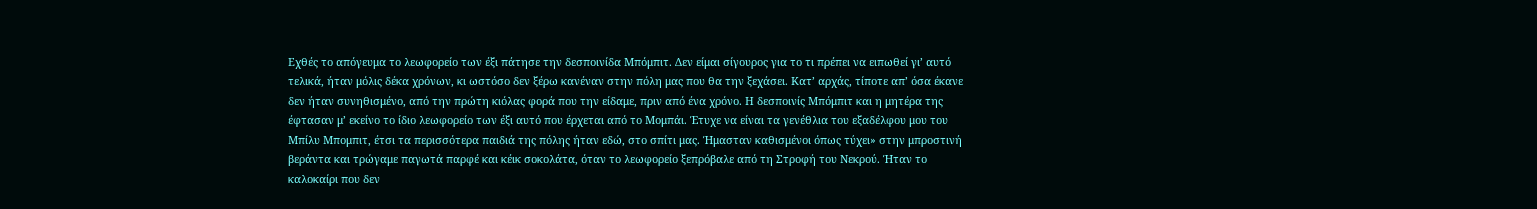Εχθές το απόγευμα το λεωφορείο των έξι πάτησε την δεσποινίδα Μπόμπιτ. Δεν είμαι σίγουρος για το τι πρέπει να ειπωθεί γι’ αυτό τελικά, ήταν μόλις δέκα χρόνων, κι ωστόσο δεν ξέρω κανέναν στην πόλη μας που θα την ξεχάσει. Κατ’ αρχάς, τίποτε απ’ όσα έκανε δεν ήταν συνηθισμένο, από την πρώτη κιόλας φορά που την είδαμε, πριν από ένα χρόνο. Η δεσποινίς Μπόμπιτ και η μητέρα της έφτασαν μ’ εκείνο το ίδιο λεωφορείο των έξι αυτό που έρχεται από το Μομπάι. Έτυχε να είναι τα γενέθλια του εξαδέλφου μου του Μπίλυ Μπομπιτ, έτσι τα περισσότερα παιδιά της πόλης ήταν εδώ, στο σπίτι μας. Ήμασταν καθισμένοι όπως τύχει» στην μπροστινή βεράντα και τρώγαμε παγωτά παρφέ και κέικ σοκολάτα, όταν το λεωφορείο ξεπρόβαλε από τη Στροφή του Νεκρού. Ήταν το καλοκαίρι που δεν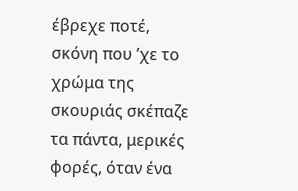έβρεχε ποτέ, σκόνη που ’χε το χρώμα της σκουριάς σκέπαζε τα πάντα, μερικές φορές, όταν ένα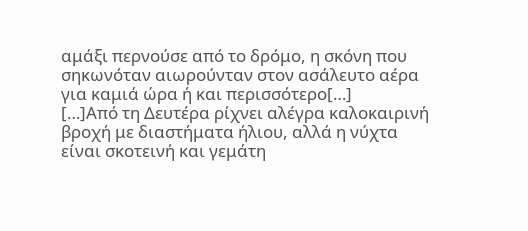αμάξι περνούσε από το δρόμο, η σκόνη που σηκωνόταν αιωρούνταν στον ασάλευτο αέρα για καμιά ώρα ή και περισσότερο[…]
[…]Από τη Δευτέρα ρίχνει αλέγρα καλοκαιρινή βροχή με διαστήματα ήλιου, αλλά η νύχτα είναι σκοτεινή και γεμάτη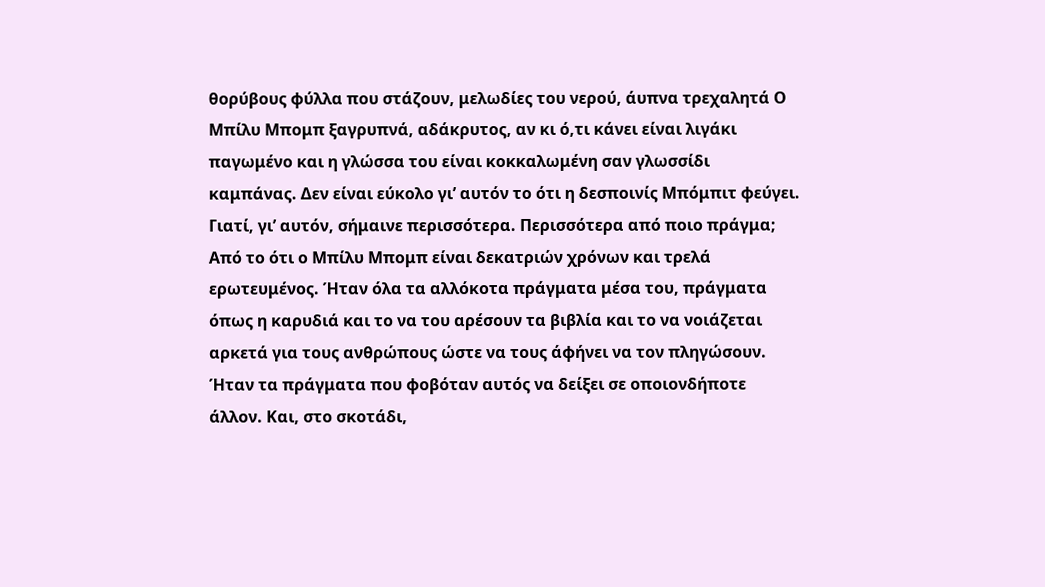θορύβους φύλλα που στάζουν, μελωδίες του νερού, άυπνα τρεχαλητά Ο Μπίλυ Μπομπ ξαγρυπνά, αδάκρυτος, αν κι ό,τι κάνει είναι λιγάκι παγωμένο και η γλώσσα του είναι κοκκαλωμένη σαν γλωσσίδι καμπάνας. Δεν είναι εύκολο γι’ αυτόν το ότι η δεσποινίς Μπόμπιτ φεύγει. Γιατί, γι’ αυτόν, σήμαινε περισσότερα. Περισσότερα από ποιο πράγμα; Από το ότι ο Μπίλυ Μπομπ είναι δεκατριών χρόνων και τρελά ερωτευμένος. Ήταν όλα τα αλλόκοτα πράγματα μέσα του, πράγματα όπως η καρυδιά και το να του αρέσουν τα βιβλία και το να νοιάζεται αρκετά για τους ανθρώπους ώστε να τους άφήνει να τον πληγώσουν. Ήταν τα πράγματα που φοβόταν αυτός να δείξει σε οποιονδήποτε άλλον. Και, στο σκοτάδι,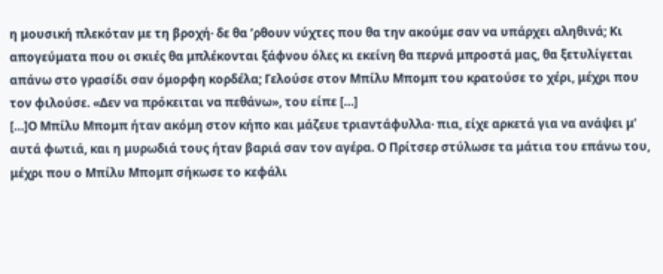η μουσική πλεκόταν με τη βροχή· δε θα ’ρθουν νύχτες που θα την ακούμε σαν να υπάρχει αληθινά; Κι απογεύματα που οι σκιές θα μπλέκονται ξάφνου όλες κι εκείνη θα περνά μπροστά μας, θα ξετυλίγεται απάνω στο γρασίδι σαν όμορφη κορδέλα; Γελούσε στον Μπίλυ Μπομπ του κρατούσε το χέρι, μέχρι που τον φιλούσε. «Δεν να πρόκειται να πεθάνω», του είπε […]
[…]Ο Μπίλυ Μπομπ ήταν ακόμη στον κήπο και μάζευε τριαντάφυλλα· πια, είχε αρκετά για να ανάψει μ’ αυτά φωτιά, και η μυρωδιά τους ήταν βαριά σαν τον αγέρα. Ο Πρίτσερ στύλωσε τα μάτια του επάνω του, μέχρι που ο Μπίλυ Μπομπ σήκωσε το κεφάλι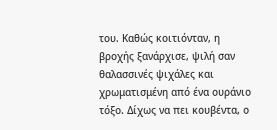του. Καθώς κοιτιόνταν, η βροχής ξανάρχισε, ψιλή σαν θαλασσινές ψιχάλες και χρωματισμένη από ένα ουράνιο τόξο. Δίχως να πει κουβέντα, ο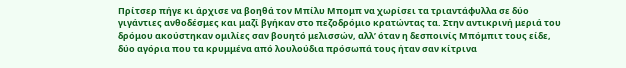Πρίτσερ πήγε κι άρχισε να βοηθά τον Μπίλυ Μπομπ να χωρίσει τα τριαντάφυλλα σε δύο γιγάντιες ανθοδέσμες και μαζί βγήκαν στο πεζοδρόμιο κρατώντας τα. Στην αντικρινή μεριά του δρόμου ακούστηκαν ομιλίες σαν βουητό μελισσών, αλλ’ όταν η δεσποινίς Μπόμπιτ τους είδε, δύο αγόρια που τα κρυμμένα από λουλούδια πρόσωπά τους ήταν σαν κίτρινα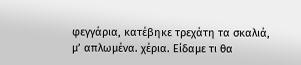φεγγάρια, κατέβηκε τρεχάτη τα σκαλιά, μ’ απλωμένα. χέρια. Είδαμε τι θα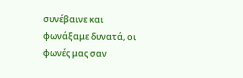συνέβαινε και φωνάξαμε δυνατά, οι φωνές μας σαν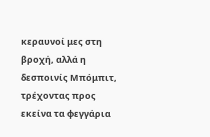κεραυνοί μες στη βροχή, αλλά η δεσποινίς Μπόμπιτ, τρέχοντας προς εκείνα τα φεγγάρια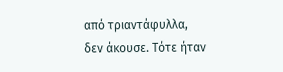από τριαντάφυλλα, δεν άκουσε. Τότε ήταν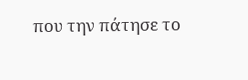που την πάτησε το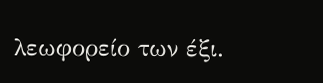λεωφορείο των έξι.